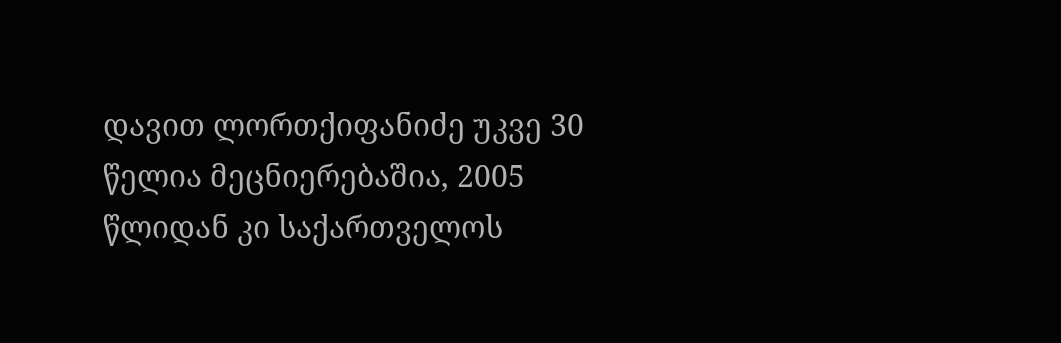დავით ლორთქიფანიძე უკვე 30 წელია მეცნიერებაშია, 2005 წლიდან კი საქართველოს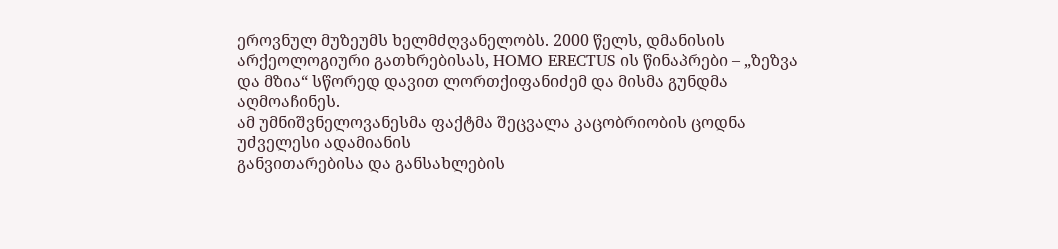ეროვნულ მუზეუმს ხელმძღვანელობს. 2000 წელს, დმანისის არქეოლოგიური გათხრებისას, HOMO ERECTUS ის წინაპრები – „ზეზვა და მზია“ სწორედ დავით ლორთქიფანიძემ და მისმა გუნდმა აღმოაჩინეს.
ამ უმნიშვნელოვანესმა ფაქტმა შეცვალა კაცობრიობის ცოდნა უძველესი ადამიანის
განვითარებისა და განსახლების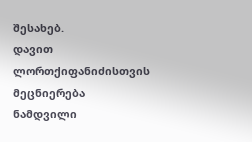შესახებ.
დავით ლორთქიფანიძისთვის მეცნიერება ნამდვილი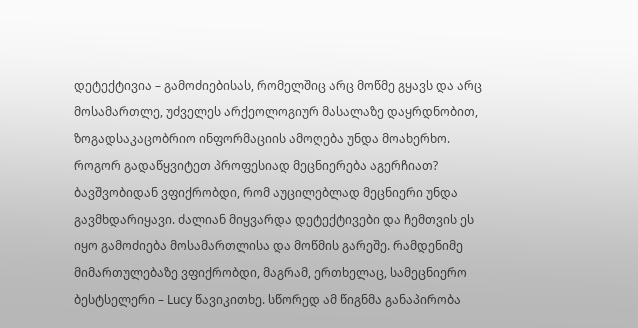დეტექტივია – გამოძიებისას, რომელშიც არც მოწმე გყავს და არც მოსამართლე, უძველეს არქეოლოგიურ მასალაზე დაყრდნობით, ზოგადსაკაცობრიო ინფორმაციის ამოღება უნდა მოახერხო.
როგორ გადაწყვიტეთ პროფესიად მეცნიერება აგერჩიათ?
ბავშვობიდან ვფიქრობდი, რომ აუცილებლად მეცნიერი უნდა გავმხდარიყავი. ძალიან მიყვარდა დეტექტივები და ჩემთვის ეს იყო გამოძიება მოსამართლისა და მოწმის გარეშე. რამდენიმე მიმართულებაზე ვფიქრობდი, მაგრამ, ერთხელაც, სამეცნიერო ბესტსელერი – Lucy წავიკითხე. სწორედ ამ წიგნმა განაპირობა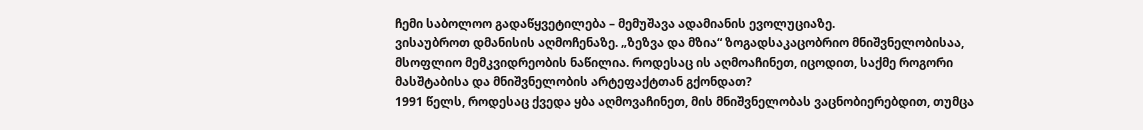ჩემი საბოლოო გადაწყვეტილება – მემუშავა ადამიანის ევოლუციაზე.
ვისაუბროთ დმანისის აღმოჩენაზე. „ზეზვა და მზია“ ზოგადსაკაცობრიო მნიშვნელობისაა, მსოფლიო მემკვიდრეობის ნაწილია. როდესაც ის აღმოაჩინეთ, იცოდით, საქმე როგორი მასშტაბისა და მნიშვნელობის არტეფაქტთან გქონდათ?
1991 წელს, როდესაც ქვედა ყბა აღმოვაჩინეთ, მის მნიშვნელობას ვაცნობიერებდით, თუმცა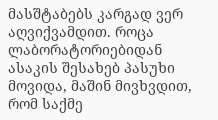მასშტაბებს კარგად ვერ აღვიქვამდით. როცა ლაბორატორიებიდან ასაკის შესახებ პასუხი მოვიდა, მაშინ მივხვდით, რომ საქმე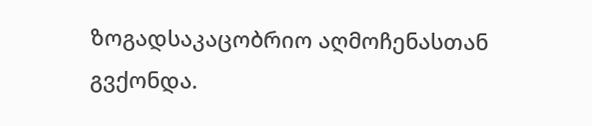ზოგადსაკაცობრიო აღმოჩენასთან გვქონდა.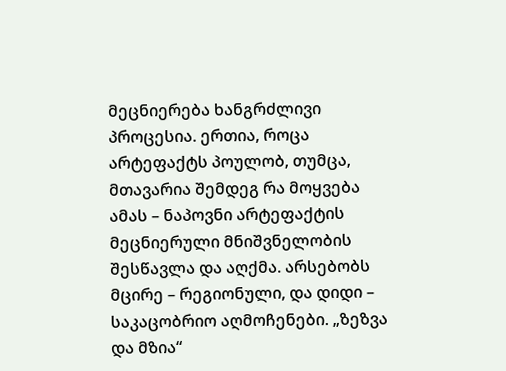მეცნიერება ხანგრძლივი პროცესია. ერთია, როცა არტეფაქტს პოულობ, თუმცა, მთავარია შემდეგ რა მოყვება ამას – ნაპოვნი არტეფაქტის მეცნიერული მნიშვნელობის შესწავლა და აღქმა. არსებობს მცირე – რეგიონული, და დიდი – საკაცობრიო აღმოჩენები. „ზეზვა და მზია“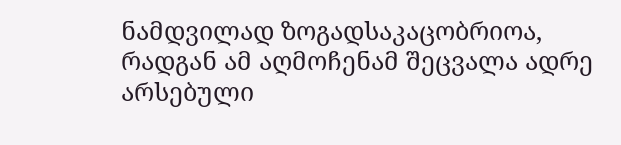ნამდვილად ზოგადსაკაცობრიოა, რადგან ამ აღმოჩენამ შეცვალა ადრე არსებული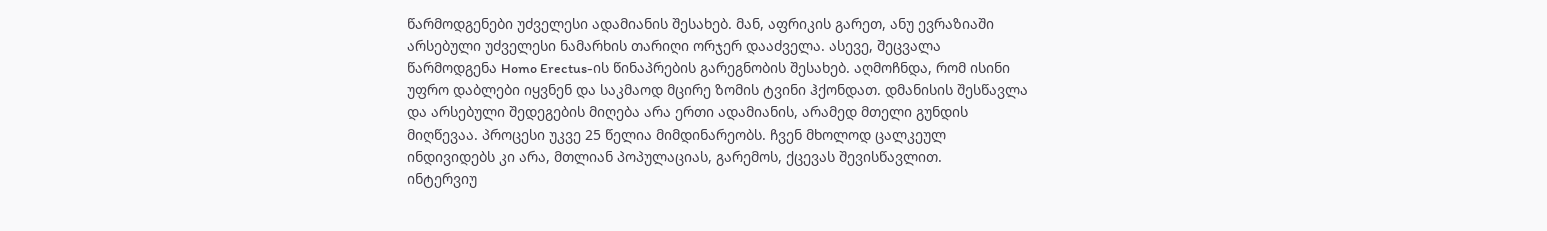წარმოდგენები უძველესი ადამიანის შესახებ. მან, აფრიკის გარეთ, ანუ ევრაზიაში არსებული უძველესი ნამარხის თარიღი ორჯერ დააძველა. ასევე, შეცვალა წარმოდგენა Homo Erectus-ის წინაპრების გარეგნობის შესახებ. აღმოჩნდა, რომ ისინი უფრო დაბლები იყვნენ და საკმაოდ მცირე ზომის ტვინი ჰქონდათ. დმანისის შესწავლა და არსებული შედეგების მიღება არა ერთი ადამიანის, არამედ მთელი გუნდის მიღწევაა. პროცესი უკვე 25 წელია მიმდინარეობს. ჩვენ მხოლოდ ცალკეულ ინდივიდებს კი არა, მთლიან პოპულაციას, გარემოს, ქცევას შევისწავლით.
ინტერვიუ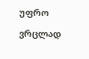უფრო ვრცლად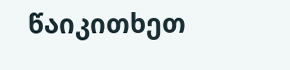წაიკითხეთ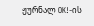ჟურნალ OK!-ის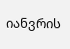იანვრის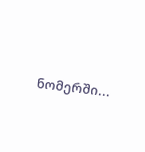ნომერში...